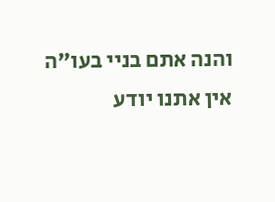והנה אתם בניי בעו"ה אין אתנו יודע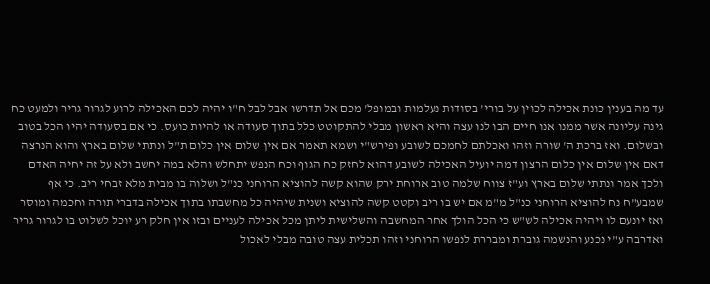עד מה בענין כונת אכילה לכוין על בורי' בסודות נעלמות ובמופל' מכם אל תדרשו אבל לבל ח"ו יהיה לכם האכילה לרוע לגרור גריר ולמעט כח גינה עליונה אשר ממנו אנו חיים הבו לנו עצה והיא ראשון מבלי להתקוטט כלל בתוך סעודה או להיות כועס. כי אם בסעודה יהיו הכל בטוב ובשלום. ואז ברכת ה' שורה וזהו ואכלתם לחמכם לשובע ופירש"י ושמא תאמר אם אין שלום אין כלום ת"ל ונתתי שלום בארץ והוא הנרצה דאם אין שלום אין כלום הרצון דמה יועיל האכילה לשובע דהוא לחזק כח הגוף וכח הנפש יתחלש והלא במה יחשב ולא על זה יחיה האדם ולכך אמר ונתתי שלום בארץ וע"ז צווח שלמה טוב ארוחת ירק שהוא קשה להוציא הרוחני כנ"ל ושלוה בו מבית מלא זבחי ריב. כי אף שמבע"ח נח להוציא הרוחני כנ"ל מ"מ אם יש בו ריב וקטט קשה להוציא ושנית שיהיה כל מחשבתו בתוך אכילה בדברי תורה וחכמה ומוסר ואז יונעם לו ויהיה אכילה לש"ש כי הכל הולך אחר המחשבה והשלישית ליתן מכל אכילה לעניים ובזו אין חלק רע יוכל לשלוט בו לגרור גריר ואדרבה ע"י נכנע והנשמה גוברת ומבררת לנפשו הרוחני וזהו תכלית עצה טובה מבלי לאכול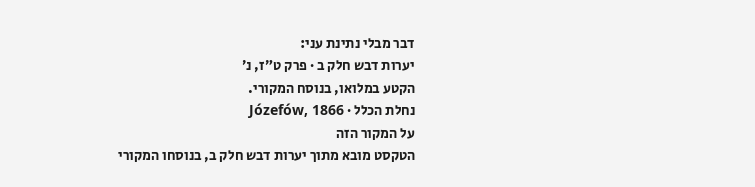דבר מבלי נתינת עני:
יערות דבש חלק ב · פרק ט״ז, נ׳
הקטע במלואו, בנוסח המקורי.
נחלת הכלל · Józefów, 1866
על המקור הזה
הטקסט מובא מתוך יערות דבש חלק ב, בנוסחו המקורי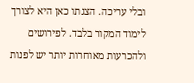ובלי עריכה. הצגתו כאן היא לצורך לימוד המקור בלבד. לפירושים ולהכרעות מאוחרות יותר יש לפנות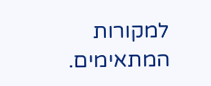למקורות המתאימים.